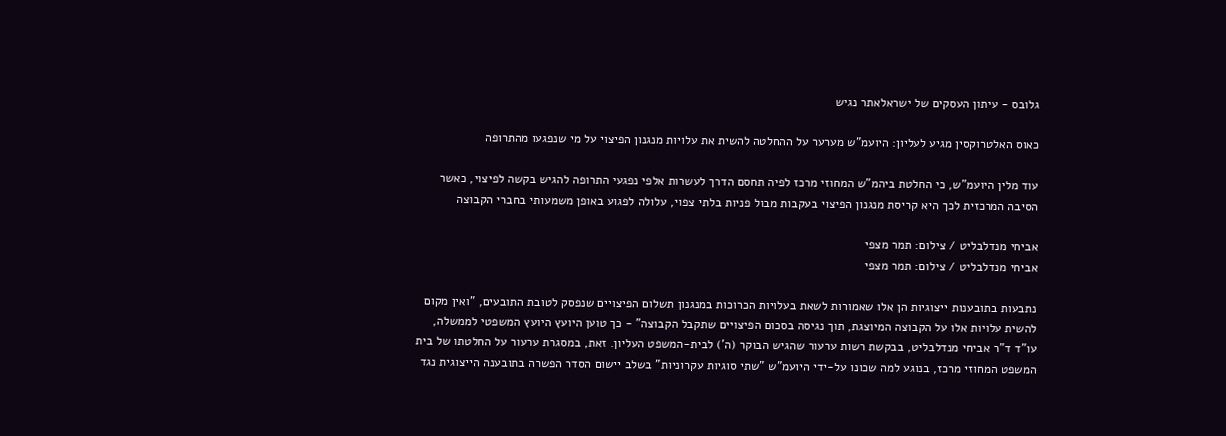גלובס - עיתון העסקים של ישראלאתר נגיש

כאוס האלטרוקסין מגיע לעליון: היועמ"ש מערער על ההחלטה להשית את עלויות מנגנון הפיצוי על מי שנפגעו מהתרופה

עוד מלין היועמ"ש, כי החלטת ביהמ"ש המחוזי מרכז לפיה תחסם הדרך לעשרות אלפי נפגעי התרופה להגיש בקשה לפיצוי, כאשר הסיבה המרכזית לכך היא קריסת מנגנון הפיצוי בעקבות מבול פניות בלתי צפוי, עלולה לפגוע באופן משמעותי בחברי הקבוצה

אביחי מנדלבליט / צילום: תמר מצפי
אביחי מנדלבליט / צילום: תמר מצפי

נתבעות בתובענות ייצוגיות הן אלו שאמורות לשאת בעלויות הכרוכות במנגנון תשלום הפיצויים שנפסק לטובת התובעים, "ואין מקום להשית עלויות אלו על הקבוצה המיוצגת, תוך נגיסה בסכום הפיצויים שתקבל הקבוצה" - כך טוען היועץ היועץ המשפטי לממשלה, עו"ד ד"ר אביחי מנדלבליט, בבקשת רשות ערעור שהגיש הבוקר (ה') לבית-המשפט העליון. זאת, במסגרת ערעור על החלטתו של בית המשפט המחוזי מרכז, בנוגע למה שכונו על-ידי היועמ"ש "שתי סוגיות עקרוניות" בשלב יישום הסדר הפשרה בתובענה הייצוגית נגד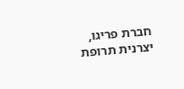חברת פריגו, יצרנית תרופת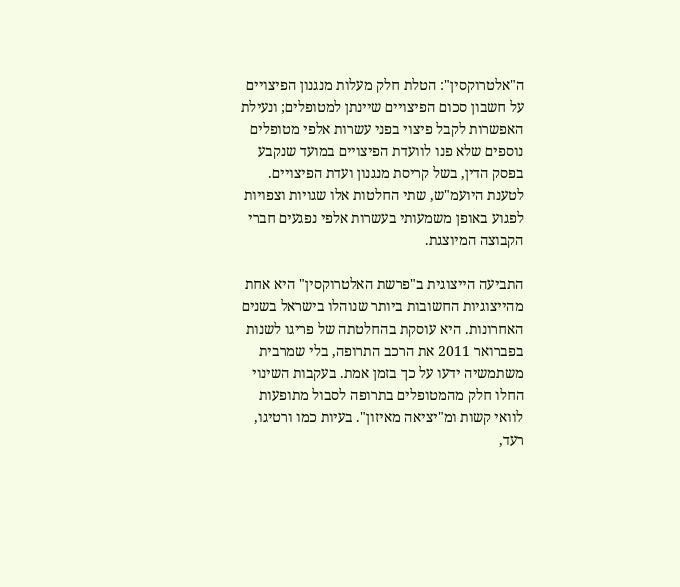ה"אלטרוקסין": הטלת חלק מעלות מנגנון הפיצויים על חשבון סכום הפיצויים שיינתן למטופלים; ונעילת האפשרות לקבל פיצוי בפני עשרות אלפי מטופלים נוספים שלא פנו לוועדת הפיצויים במועד שנקבע בפסק הדין, בשל קריסת מנגנון ועדת הפיצויים. לטענת היועמ"ש, שתי החלטות אלו שגויות וצפויות לפגוע באופן משמעותי בעשרות אלפי נפגעים חברי הקבוצה המיוצגת.

התביעה הייצוגית ב"פרשת האלטרוקסין" היא אחת מהייצוגיות החשובות ביותר שנוהלו בישראל בשנים האחרונות. היא עוסקת בהחלטתה של פריגו לשנות בפברואר 2011 את הרכב התרופה, בלי שמרבית משתמשיה ידעו על כך בזמן אמת. בעקבות השינוי החלו חלק מהמטופלים בתרופה לסבול מתופעות לוואי קשות ומ"יציאה מאיזון". בעיות כמו ורטיגו, רעד,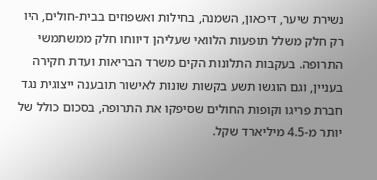נשירת שיער, דיכאון, השמנה, בחילות ואשפוזים בבית-חולים, היו רק חלק משלל תופעות הלוואי שעליהן דיווחו חלק ממשתמשי התרופה. בעקבות התלונות הקים משרד הבריאות ועדת חקירה בעניין, וגם הוגשו תשע בקשות שונות לאישור תובענה ייצוגית נגד חברת פריגו וקופות החולים שסיפקו את התרופה, בסכום כולל של יותר מ-4.5 מיליארד שקל.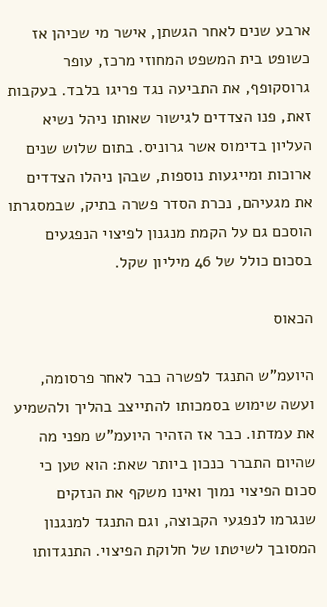ארבע שנים לאחר הגשתן, אישר מי שכיהן אז כשופט בית המשפט המחוזי מרכז, עופר גרוסקופף, את התביעה נגד פריגו בלבד. בעקבות זאת, פנו הצדדים לגישור שאותו ניהל נשיא העליון בדימוס אשר גרוניס. בתום שלוש שנים ארוכות ומייגעות נוספות, שבהן ניהלו הצדדים את מגעיהם, נכרת הסדר פשרה בתיק, שבמסגרתו הוסכם גם על הקמת מנגנון לפיצוי הנפגעים בסכום כולל של 46 מיליון שקל.

הכאוס

היועמ"ש התנגד לפשרה כבר לאחר פרסומה, ועשה שימוש בסמכותו להתייצב בהליך ולהשמיע את עמדתו. כבר אז הזהיר היועמ"ש מפני מה שהיום התברר כנכון ביותר שאת: הוא טען כי סכום הפיצוי נמוך ואינו משקף את הנזקים שנגרמו לנפגעי הקבוצה, וגם התנגד למנגנון המסובך לשיטתו של חלוקת הפיצוי. התנגדותו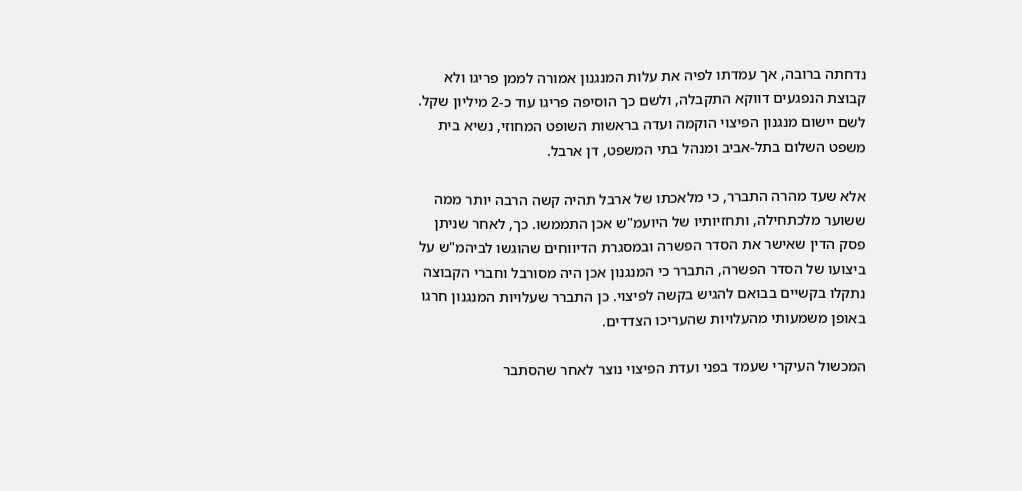נדחתה ברובה, אך עמדתו לפיה את עלות המנגנון אמורה לממן פריגו ולא קבוצת הנפגעים דווקא התקבלה, ולשם כך הוסיפה פריגו עוד כ-2 מיליון שקל. לשם יישום מנגנון הפיצוי הוקמה ועדה בראשות השופט המחוזי, נשיא בית משפט השלום בתל-אביב ומנהל בתי המשפט, דן ארבל.

אלא שעד מהרה התברר, כי מלאכתו של ארבל תהיה קשה הרבה יותר ממה ששוער מלכתחילה, ותחזיותיו של היועמ"ש אכן התממשו. כך, לאחר שניתן פסק הדין שאישר את הסדר הפשרה ובמסגרת הדיווחים שהוגשו לביהמ"ש על ביצועו של הסדר הפשרה, התברר כי המנגנון אכן היה מסורבל וחברי הקבוצה נתקלו בקשיים בבואם להגיש בקשה לפיצוי. כן התברר שעלויות המנגנון חרגו באופן משמעותי מהעלויות שהעריכו הצדדים.

המכשול העיקרי שעמד בפני ועדת הפיצוי נוצר לאחר שהסתבר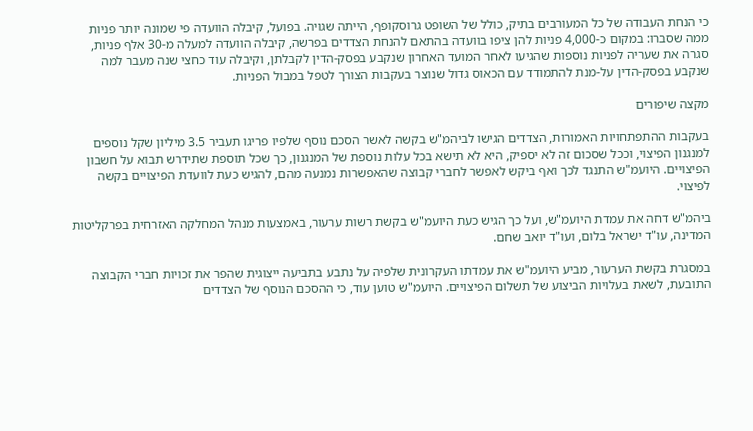כי הנחת העבודה של כל המעורבים בתיק, כולל של השופט גרוסקופף, הייתה שגויה. בפועל, קיבלה הוועדה פי שמונה יותר פניות ממה שסברו: במקום כ-4,000 פניות להן ציפו בוועדה בהתאם להנחת הצדדים בפרשה, קיבלה הוועדה למעלה מ-30 אלף פניות, סגרה את שעריה לפניות נוספות שהגיעו לאחר המועד האחרון שנקבע בפסק-הדין לקבלתן, וקיבלה עוד כחצי שנה מעבר למה שנקבע בפסק-הדין על-מנת להתמודד עם הכאוס גדול שנוצר בעקבות הצורך לטפל במבול הפניות.

מקצה שיפורים

בעקבות ההתפתחויות האמורות, הצדדים הגישו לביהמ"ש בקשה לאשר הסכם נוסף שלפיו פריגו תעביר 3.5 מיליון שקל נוספים למנגנון הפיצוי, וככל שסכום זה לא יספיק, היא לא תישא בכל עלות נוספת של המנגנון, כך שכל תוספת שתידרש תבוא על חשבון הפיצויים. היועמ"ש התנגד לכך ואף ביקש לאפשר לחברי קבוצה שהאפשרות נמנעה מהם, להגיש כעת לוועדת הפיצויים בקשה לפיצוי.

ביהמ"ש דחה את עמדת היועמ"ש, ועל כך הגיש כעת היועמ"ש בקשת רשות ערעור, באמצעות מנהל המחלקה האזרחית בפרקליטות המדינה, עו"ד ישראל בלום, ועו"ד יואב שחם.

במסגרת בקשת הערעור, מביע היועמ"ש את עמדתו העקרונית שלפיה על נתבע בתביעה ייצוגית שהפר את זכויות חברי הקבוצה התובעת, לשאת בעלויות הביצוע של תשלום הפיצויים. היועמ"ש טוען עוד, כי ההסכם הנוסף של הצדדים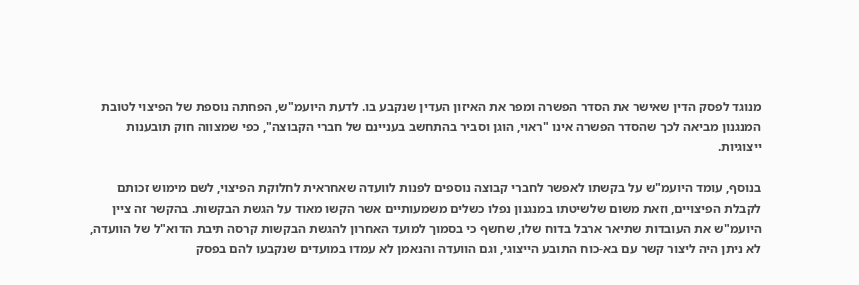מנוגד לפסק הדין שאישר את הסדר הפשרה ומפר את האיזון העדין שנקבע בו. לדעת היועמ"ש, הפחתה נוספת של הפיצוי לטובת המנגנון מביאה לכך שהסדר הפשרה אינו "ראוי, הוגן וסביר בהתחשב בעניינם של חברי הקבוצה", כפי שמצווה חוק תובענות ייצוגיות.

בנוסף, עומד היועמ"ש על בקשתו לאפשר לחברי קבוצה נוספים לפנות לוועדה שאחראית לחלוקת הפיצוי, לשם מימוש זכותם לקבלת הפיצויים, וזאת משום שלשיטתו במנגנון נפלו כשלים משמעותיים אשר הקשו מאוד על הגשת הבקשות. בהקשר זה ציין היועמ"ש את העובדות שתיאר ארבל בדוח שלו, שחשף כי בסמוך למועד האחרון להגשת הבקשות קרסה תיבת הדוא"ל של הוועדה, לא ניתן היה ליצור קשר עם בא-כוח התובע הייצוגי, וגם הוועדה והנאמן לא עמדו במועדים שנקבעו להם בפסק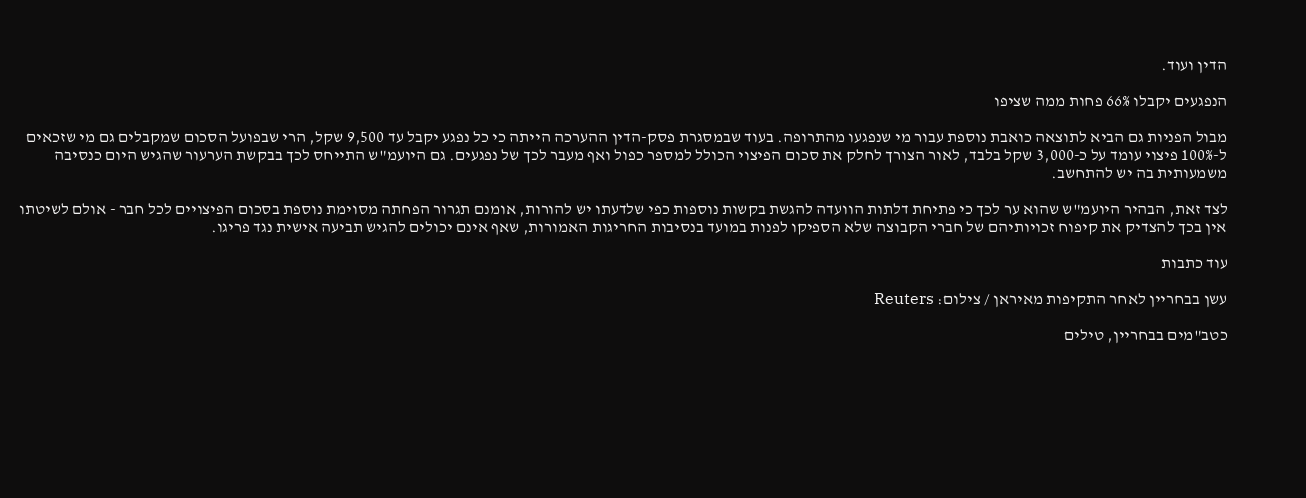הדין ועוד.

הנפגעים יקבלו 66% פחות ממה שציפו

מבול הפניות גם הביא לתוצאה כואבת נוספת עבור מי שנפגעו מהתרופה. בעוד שבמסגרת פסק-הדין ההערכה הייתה כי כל נפגע יקבל עד 9,500 שקל, הרי שבפועל הסכום שמקבלים גם מי שזכאים ל-100% פיצוי עומד על כ-3,000 שקל בלבד, לאור הצורך לחלק את סכום הפיצוי הכולל למספר כפול ואף מעבר לכך של נפגעים. גם היועמ"ש התייחס לכך בבקשת הערעור שהגיש היום כנסיבה משמעותית בה יש להתחשב.

לצד זאת, הבהיר היועמ"ש שהוא ער לכך כי פתיחת דלתות הוועדה להגשת בקשות נוספות כפי שלדעתו יש להורות, אומנם תגרור הפחתה מסוימת נוספת בסכום הפיצויים לכל חבר - אולם לשיטתו אין בכך להצדיק את קיפוח זכויותיהם של חברי הקבוצה שלא הספיקו לפנות במועד בנסיבות החריגות האמורות, שאף אינם יכולים להגיש תביעה אישית נגד פריגו.

עוד כתבות

עשן בבחריין לאחר התקיפות מאיראן / צילום: Reuters

כטב"מים בבחריין, טילים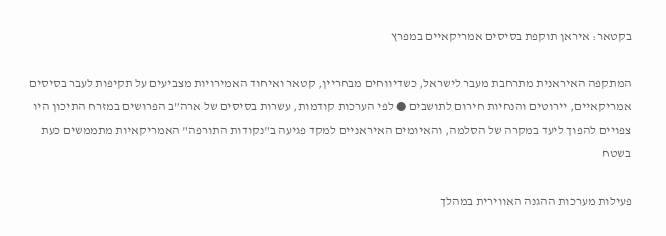בקטאר: איראן תוקפת בסיסים אמריקאיים במפרץ

המתקפה האיראנית מתרחבת מעבר לישראל, כשדיווחים מבחריין, קטאר ואיחוד האמירויות מצביעים על תקיפות לעבר בסיסים אמריקאיים, יירוטים והנחיות חירום לתושבים ● לפי הערכות קודמות, עשרות בסיסים של ארה”ב הפרושים במזרח התיכון היו צפויים להפוך ליעד במקרה של הסלמה, והאיומים האיראניים למקד פגיעה ב"נקודות התורפה" האמריקאיות מתממשים כעת בשטח

פעילות מערכות ההגנה האווירית במהלך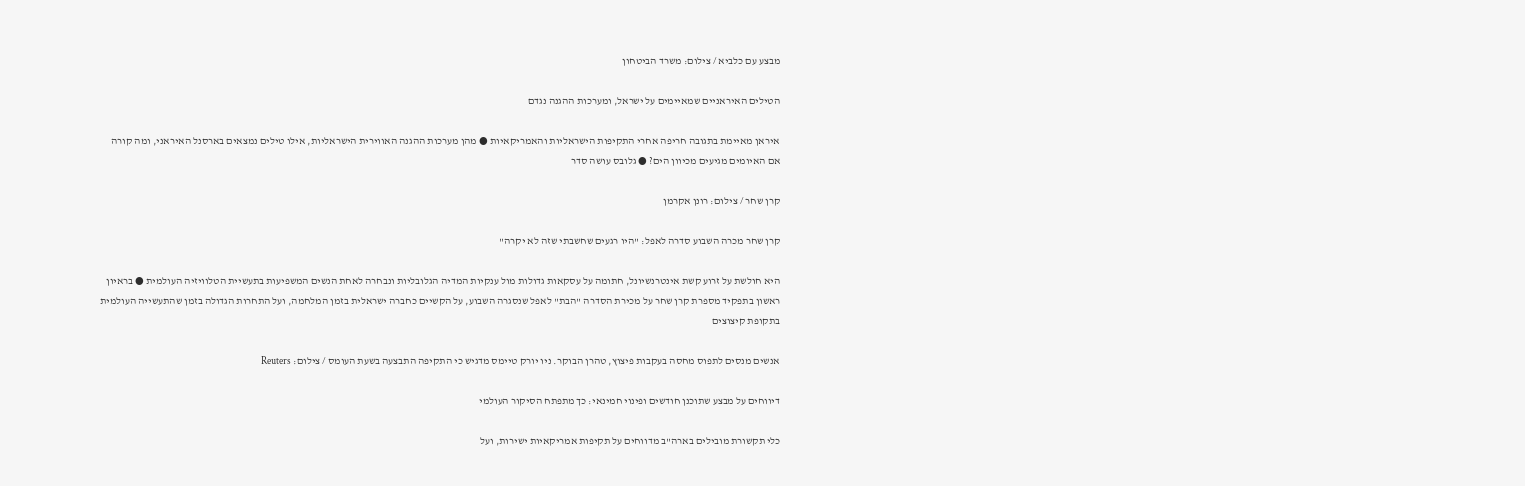מבצע עם כלביא / צילום: משרד הביטחון

הטילים האיראניים שמאיימים על ישראל, ומערכות ההגנה נגדם

איראן מאיימת בתגובה חריפה אחרי התקיפות הישראליות והאמריקאיות ● מהן מערכות ההגנה האווירית הישראליות, אילו טילים נמצאים בארסנל האיראני, ומה קורה אם האיומים מגיעים מכיוון הים? ● גלובס עושה סדר

קרן שחר / צילום: רונן אקרמן

קרן שחר מכרה השבוע סדרה לאפל: "היו רגעים שחשבתי שזה לא יקרה"

היא חולשת על זרוע קשת אינטרנשיונל, חתומה על עסקאות גדולות מול ענקיות המדיה הגלובליות ונבחרה לאחת הנשים המשפיעות בתעשיית הטלוויזיה העולמית ● בראיון ראשון בתפקיד מספרת קרן שחר על מכירת הסדרה "הבת" לאפל שנסגרה השבוע, על הקשיים כחברה ישראלית בזמן המלחמה, ועל התחרות הגדולה בזמן שהתעשייה העולמית בתקופת קיצוצים

אנשים מנסים לתפוס מחסה בעקבות פיצוץ, טהרן הבוקר. ניו יורק טיימס מדגיש כי התקיפה התבצעה בשעת העומס / צילום: Reuters

דיווחים על מבצע שתוכנן חודשים ופינוי חמינאי: כך מתפתח הסיקור העולמי

כלי תקשורת מובילים בארה"ב מדווחים על תקיפות אמריקאיות ישירות, ועל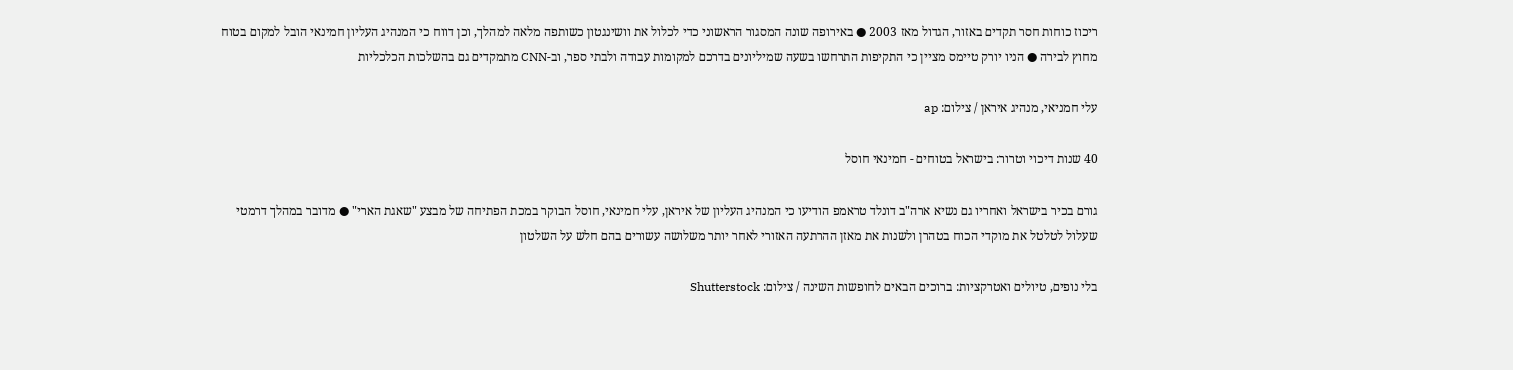ריכוז כוחות חסר תקדים באזור, הגדול מאז 2003 ● באירופה שונה המסגור הראשוני כדי לכלול את וושינגטון כשותפה מלאה למהלך, וכן דווח כי המנהיג העליון חמינאי הובל למקום בטוח מחוץ לבירה ● הניו יורק טיימס מציין כי התקיפות התרחשו בשעה שמיליונים בדרכם למקומות עבודה ולבתי ספר, וב-CNN מתמקדים גם בהשלכות הכלכליות

עלי חמניאי, מנהיג איראן / צילום: ap

40 שנות דיכוי וטרור: בישראל בטוחים - חמינאי חוסל

גורם בכיר בישראל ואחריו גם נשיא ארה"ב דונלד טראמפ הודיעו כי המנהיג העליון של איראן, עלי חמינאי, חוסל הבוקר במכת הפתיחה של מבצע "שאגת הארי" ● מדובר במהלך דרמטי שעלול לטלטל את מוקדי הכוח בטהרן ולשנות את מאזן ההרתעה האזורי לאחר יותר משלושה עשורים בהם חלש על השלטון

בלי נופים, טיולים ואטרקציות: ברוכים הבאים לחופשות השינה / צילום: Shutterstock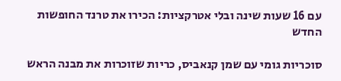עם 16 שעות שינה ובלי אטרקציות: הכירו את טרנד החופשות החדש

סוכריות גומי עם שמן קנאביס, כריות שזוכרות את מבנה הראש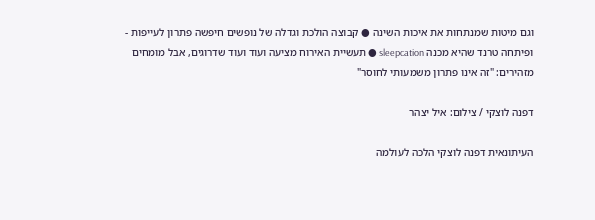וגם מיטות שמנתחות את איכות השינה ● קבוצה הולכת וגדלה של נופשים חיפשה פתרון לעייפות - ופיתחה טרנד שהיא מכנה sleepcation ● תעשיית האירוח מציעה ועוד ועוד שדרוגים, אבל מומחים מזהירים: "זה אינו פתרון משמעותי לחוסר"

דפנה לוצקי / צילום: איל יצהר

העיתונאית דפנה לוצקי הלכה לעולמה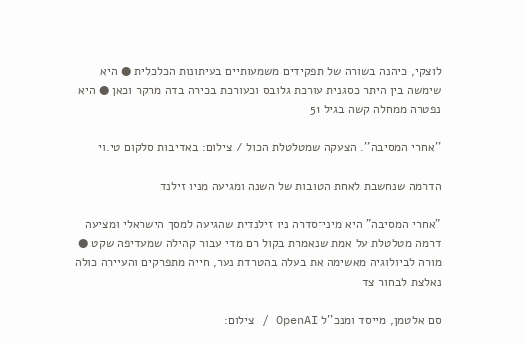לוצקי, כיהנה בשורה של תפקידים משמעותיים בעיתונות הכלכלית ● היא שימשה בין היתר כסגנית עורכת גלובס וכעורכת בכירה בדה מרקר וכאן ● היא נפטרה ממחלה קשה בגיל 51

''אחרי המסיבה''. הצעקה שמטלטלת הכול / צילום: באדיבות סלקום טי.וי

הדרמה שנחשבת לאחת הטובות של השנה ומגיעה מניו זילנד

"אחרי המסיבה" היא מיני־סדרה ניו זילנדית שהגיעה למסך הישראלי ומציעה דרמה מטלטלת על אמת שנאמרת בקול רם מדי עבור קהילה שמעדיפה שקט ● מורה לביולוגיה מאשימה את בעלה בהטרדת נער, חייה מתפרקים והעיירה כולה נאלצת לבחור צד

סם אלטמן, מייסד ומנכ''ל OpenAI / צילום: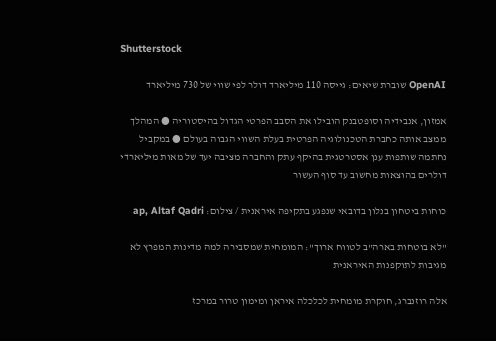Shutterstock

OpenAI שוברת שיאים: גייסה 110 מיליארד דולר לפי שווי של 730 מיליארד

אמזון, אנבידיה וסופטבנק הובילו את הסבב הפרטי הגדול בהיסטוריה ● המהלך ממצב אותה כחברת הטכנולוגיה הפרטית בעלת השווי הגבוה בעולם ● במקביל נחתמה שותפות ענן אסטרטגית בהיקף עתק והחברה מציבה יעד של מאות מיליארדי דולרים בהוצאות מחשוב עד סוף העשור

כוחות ביטחון בנלון בדובאי שנפגע בתקיפה איראנית / צילום: ap, Altaf Qadri

"לא בוטחות בארה"ב לטווח ארוך": המומחית שמסבירה למה מדינות המפרץ לא מגיבות לתוקפנות האיראנית

אלה רוזנברג, חוקרת מומחית לכלכלה איראן ומימון טרור במרכז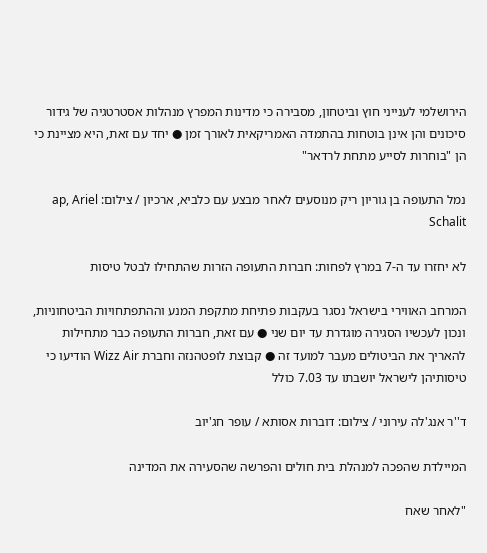הירושלמי לענייני חוץ וביטחון, מסבירה כי מדינות המפרץ מנהלות אסטרטגיה של גידור סיכונים והן אינן בוטחות בהתמדה האמריקאית לאורך זמן ● יחד עם זאת, היא מציינת כי הן "בוחרות לסייע מתחת לרדאר"

נמל התעופה בן גוריון ריק מנוסעים לאחר מבצע עם כלביא, ארכיון / צילום: ap, Ariel Schalit

לא יחזרו עד ה-7 במרץ לפחות: חברות התעופה הזרות שהתחילו לבטל טיסות

המרחב האווירי בישראל נסגר בעקבות פתיחת מתקפת המנע וההתפתחויות הביטחוניות, ונכון לעכשיו הסגירה מוגדרת עד יום שני ● עם זאת, חברות התעופה כבר מתחילות להאריך את הביטולים מעבר למועד זה ● קבוצת לופטהנזה וחברת Wizz Air הודיעו כי טיסותיהן לישראל יושבתו עד 7.03 כולל

ד''ר אנג'לה עירוני / צילום: דוברות אסותא / עופר חג'יוב

המיילדת שהפכה למנהלת בית חולים והפרשה שהסעירה את המדינה

"לאחר שאח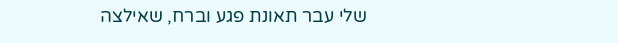שלי עבר תאונת פגע וברח, שאילצה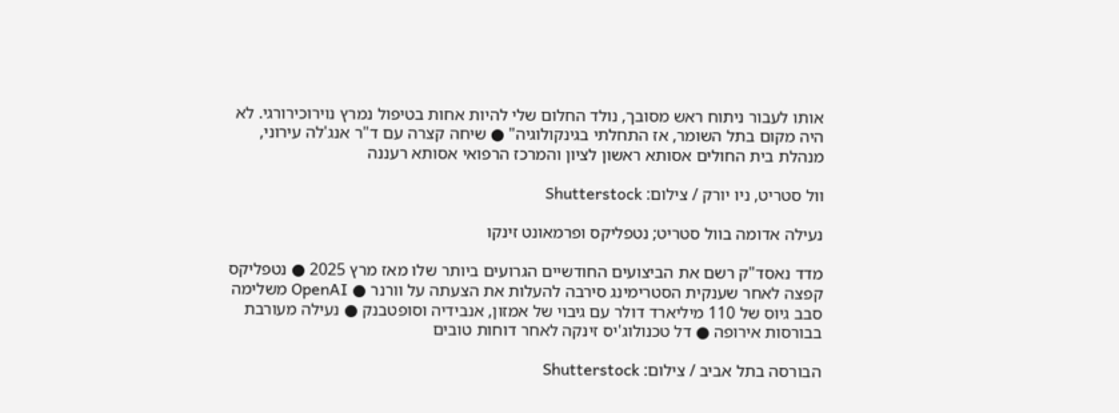אותו לעבור ניתוח ראש מסובך, נולד החלום שלי להיות אחות בטיפול נמרץ נוירוכירורגי. לא היה מקום בתל השומר, אז התחלתי בגינקולוגיה" ● שיחה קצרה עם ד"ר אנג'לה עירוני, מנהלת בית החולים אסותא ראשון לציון והמרכז הרפואי אסותא רעננה

וול סטריט, ניו יורק / צילום: Shutterstock

נעילה אדומה בוול סטריט; נטפליקס ופרמאונט זינקו

מדד נאסד"ק רשם את הביצועים החודשיים הגרועים ביותר שלו מאז מרץ 2025 ● נטפליקס קפצה לאחר שענקית הסטרימינג סירבה להעלות את הצעתה על וורנר ● OpenAI משלימה סבב גיוס של 110 מיליארד דולר עם גיבוי של אמזון, אנבידיה וסופטבנק ● נעילה מעורבת בבורסות אירופה ● דל טכנולוג'יס זינקה לאחר דוחות טובים

הבורסה בתל אביב / צילום: Shutterstock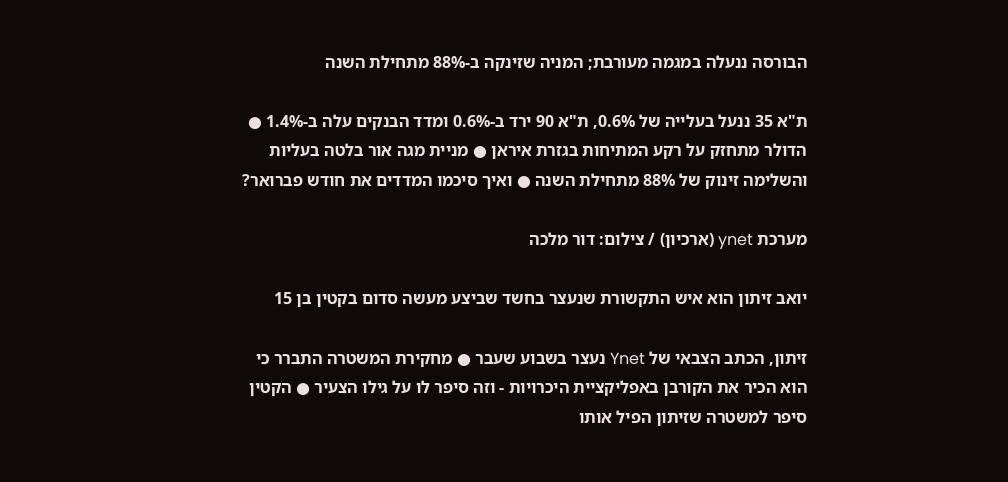הבורסה ננעלה במגמה מעורבת; המניה שזינקה ב-88% מתחילת השנה

ת"א 35 ננעל בעלייה של 0.6%, ת"א 90 ירד ב-0.6% ומדד הבנקים עלה ב-1.4% ● הדולר מתחזק על רקע המתיחות בגזרת איראן ● מניית מגה אור בלטה בעליות והשלימה זינוק של 88% מתחילת השנה ● ואיך סיכמו המדדים את חודש פברואר?

מערכת ynet (ארכיון) / צילום: דור מלכה

יואב זיתון הוא איש התקשורת שנעצר בחשד שביצע מעשה סדום בקטין בן 15

זיתון, הכתב הצבאי של Ynet נעצר בשבוע שעבר ● מחקירת המשטרה התברר כי הוא הכיר את הקורבן באפליקציית היכרויות - וזה סיפר לו על גילו הצעיר ● הקטין סיפר למשטרה שזיתון הפיל אותו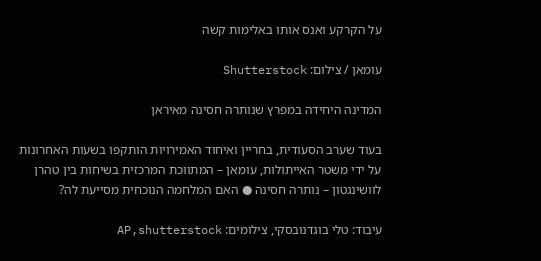על הקרקע ואנס אותו באלימות קשה

עומאן / צילום: Shutterstock

המדינה היחידה במפרץ שנותרה חסינה מאיראן

בעוד שערב הסעודית, בחריין ואיחוד האמירויות הותקפו בשעות האחרונות על ידי משטר האייתולות, עומאן – המתווכת המרכזית בשיחות בין טהרן לוושינגטון – נותרה חסינה ● האם המלחמה הנוכחית מסייעת לה?

עיבוד: טלי בוגדנובסקי, צילומים: AP,shutterstock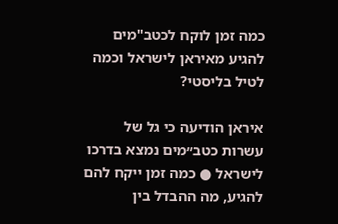כמה זמן לוקח לכטב"מים להגיע מאיראן לישראל וכמה לטיל בליסטי?

איראן הודיעה כי גל של עשרות כטב״מים נמצא בדרכו לישראל ● כמה זמן ייקח להם להגיע, מה ההבדל בין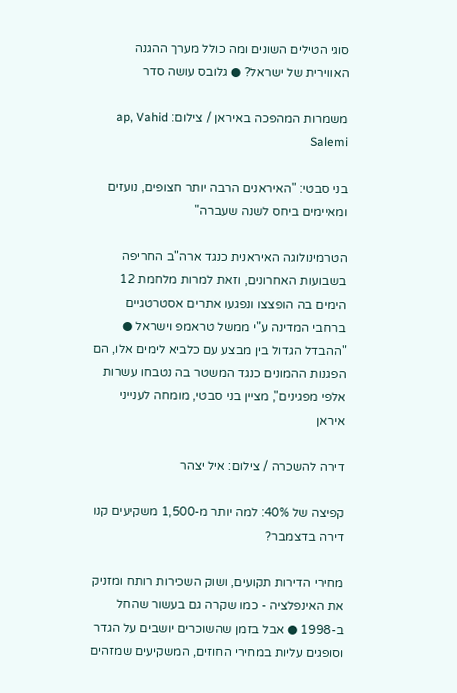סוגי הטילים השונים ומה כולל מערך ההגנה האווירית של ישראל? ● גלובס עושה סדר

משמרות המהפכה באיראן / צילום: ap, Vahid Salemi

בני סבטי: "האיראנים הרבה יותר חצופים, נועזים ומאיימים ביחס לשנה שעברה"

הטרמינולוגה האיראנית כנגד ארה"ב החריפה בשבועות האחרונים, וזאת למרות מלחמת 12 הימים בה הופצצו ונפגעו אתרים אסטרטגיים ברחבי המדינה ע"י ממשל טראמפ וישראל ● "ההבדל הגדול בין מבצע עם כלביא לימים אלו, הם הפגנות ההמונים כנגד המשטר בה נטבחו עשרות אלפי מפגינים", מציין בני סבטי, מומחה לענייני איראן

דירה להשכרה / צילום: איל יצהר

קפיצה של 40%: למה יותר מ-1,500 משקיעים קנו דירה בדצמבר?

מחירי הדירות תקועים, ושוק השכירות רותח ומזניק את האינפלציה - כמו שקרה גם בעשור שהחל ב-1998 ● אבל בזמן שהשוכרים יושבים על הגדר וסופגים עליות במחירי החוזים, המשקיעים שמזהים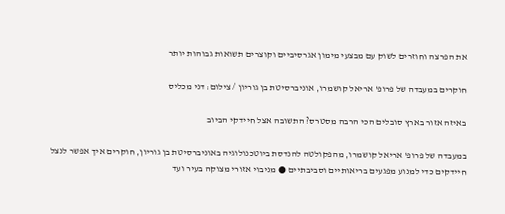את הפרצה וחוזרים לשוק עם מבצעי מימון אגרסיביים וקוצרים תשואות גבוהות יותר

חוקרים במעבדה של פרופ' אריאל קושמרו, אוניברסיטת בן גוריון / צילום: דני מכליס

באיזה אזור בארץ סובלים הכי הרבה מסטרס? התשובה אצל חיידקי הביוב

במעבדה של פרופ' אריאל קושמרו, מהפקולטה להנדסת ביוטכנולוגיה באוניברסיטת בן גוריון, חוקרים איך אפשר לנצל חיידקים כדי למנוע מפגעים בריאותיים וסביבתיים ● מניבוי אזורי מצוקה בעיר ועד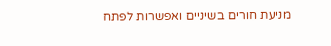מניעת חורים בשיניים ואפשרות לפתח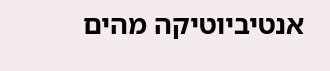אנטיביוטיקה מהים